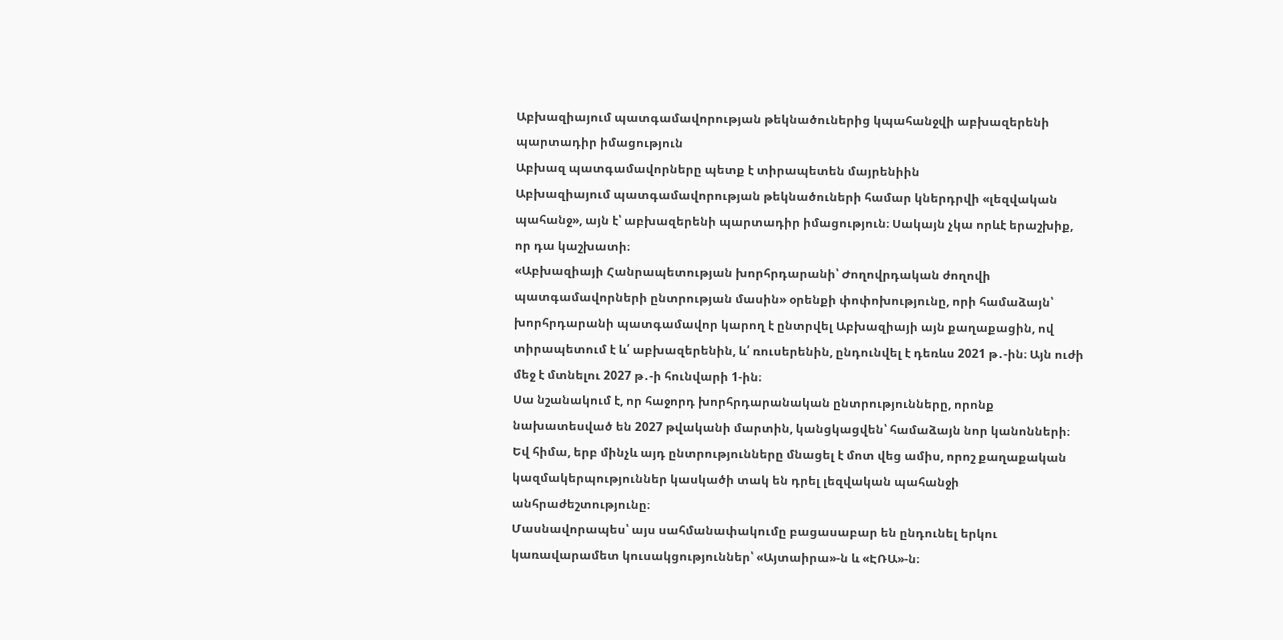Աբխազիայում պատգամավորության թեկնածուներից կպահանջվի աբխազերենի պարտադիր իմացություն
Աբխազ պատգամավորները պետք է տիրապետեն մայրենիին
Աբխազիայում պատգամավորության թեկնածուների համար կներդրվի «լեզվական պահանջ», այն է՝ աբխազերենի պարտադիր իմացություն։ Սակայն չկա որևէ երաշխիք, որ դա կաշխատի։
«Աբխազիայի Հանրապետության խորհրդարանի՝ Ժողովրդական ժողովի պատգամավորների ընտրության մասին» օրենքի փոփոխությունը, որի համաձայն՝ խորհրդարանի պատգամավոր կարող է ընտրվել Աբխազիայի այն քաղաքացին, ով տիրապետում է և՛ աբխազերենին, և՛ ռուսերենին, ընդունվել է դեռևս 2021 թ․-ին։ Այն ուժի մեջ է մտնելու 2027 թ․-ի հունվարի 1-ին։
Սա նշանակում է, որ հաջորդ խորհրդարանական ընտրությունները, որոնք նախատեսված են 2027 թվականի մարտին, կանցկացվեն՝ համաձայն նոր կանոնների։
Եվ հիմա, երբ մինչև այդ ընտրությունները մնացել է մոտ վեց ամիս, որոշ քաղաքական կազմակերպություններ կասկածի տակ են դրել լեզվական պահանջի անհրաժեշտությունը։
Մասնավորապես՝ այս սահմանափակումը բացասաբար են ընդունել երկու կառավարամետ կուսակցություններ՝ «Այտաիրա»-ն և «ԷՌԱ»-ն։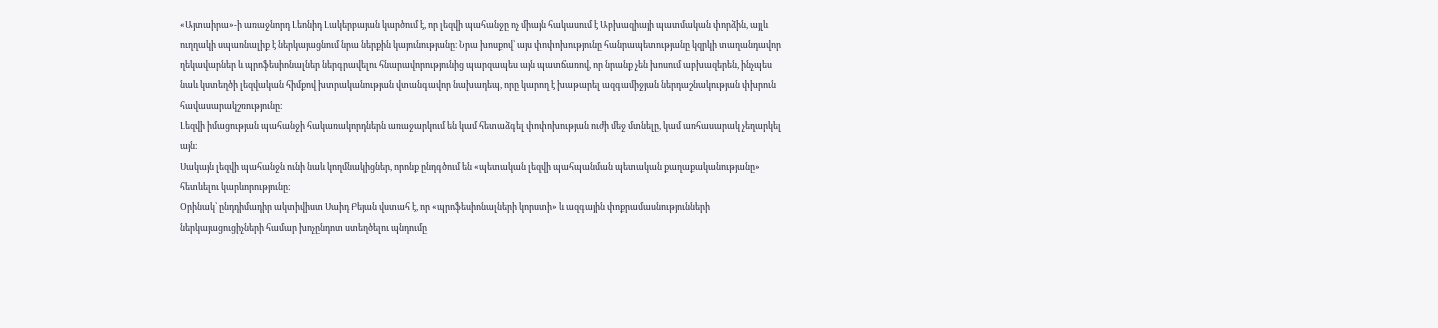«Այտաիրա»-ի առաջնորդ Լեոնիդ Լակերբայան կարծում է, որ լեզվի պահանջը ոչ միայն հակասում է Աբխազիայի պատմական փորձին, այլև ուղղակի սպառնալիք է ներկայացնում նրա ներքին կայունությանը։ Նրա խոսքով՝ այս փոփոխությունը հանրապետությանը կզրկի տաղանդավոր ղեկավարներ և պրոֆեսիոնալներ ներգրավելու հնարավորությունից պարզապես այն պատճառով, որ նրանք չեն խոսում աբխազերեն, ինչպես նաև կստեղծի լեզվական հիմքով խտրականության վտանգավոր նախադեպ, որը կարող է խաթարել ազգամիջյան ներդաշնակության փխրուն հավասարակշռությունը։
Լեզվի իմացության պահանջի հակառակորդներն առաջարկում են կամ հետաձգել փոփոխության ուժի մեջ մտնելը, կամ առհասարակ չեղարկել այն։
Սակայն լեզվի պահանջն ունի նաև կողմնակիցներ, որոնք ընդգծում են «պետական լեզվի պահպանման պետական քաղաքականությանը» հետևելու կարևորությունը։
Օրինակ՝ ընդդիմադիր ակտիվիստ Սաիդ Բեյան վստահ է, որ «պրոֆեսիոնալների կորստի» և ազգային փոքրամասնությունների ներկայացուցիչների համար խոչընդոտ ստեղծելու պնդումը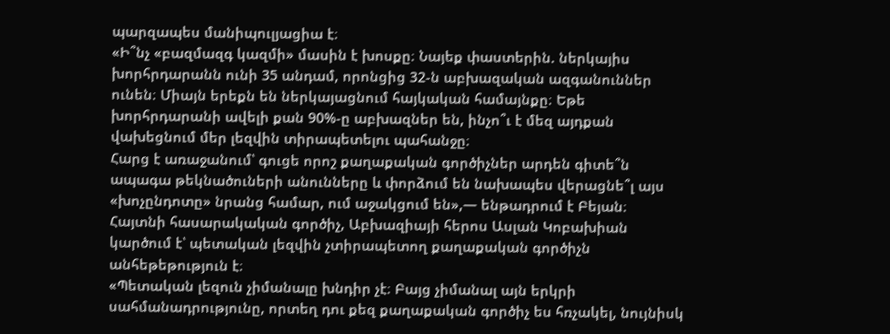պարզապես մանիպուլյացիա է։
«Ի՞նչ «բազմազգ կազմի» մասին է խոսքը։ Նայեք փաստերին. ներկայիս խորհրդարանն ունի 35 անդամ, որոնցից 32-ն աբխազական ազգանուններ ունեն։ Միայն երեքն են ներկայացնում հայկական համայնքը։ Եթե խորհրդարանի ավելի քան 90%-ը աբխազներ են, ինչո՞ւ է մեզ այդքան վախեցնում մեր լեզվին տիրապետելու պահանջը։
Հարց է առաջանում՝ գուցե որոշ քաղաքական գործիչներ արդեն գիտե՞ն ապագա թեկնածուների անունները և փորձում են նախապես վերացնե՞լ այս «խոչընդոտը» նրանց համար, ում աջակցում են»,— ենթադրում է Բեյան։
Հայտնի հասարակական գործիչ, Աբխազիայի հերոս Ասլան Կոբախիան կարծում է՝ պետական լեզվին չտիրապետող քաղաքական գործիչն անհեթեթություն է։
«Պետական լեզուն չիմանալը խնդիր չէ։ Բայց չիմանալ այն երկրի սահմանադրությունը, որտեղ դու քեզ քաղաքական գործիչ ես հռչակել, նույնիսկ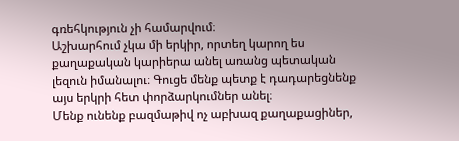գռեհկություն չի համարվում։
Աշխարհում չկա մի երկիր, որտեղ կարող ես քաղաքական կարիերա անել առանց պետական լեզուն իմանալու։ Գուցե մենք պետք է դադարեցնենք այս երկրի հետ փորձարկումներ անել։
Մենք ունենք բազմաթիվ ոչ աբխազ քաղաքացիներ,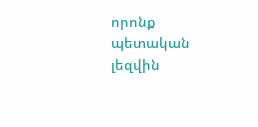որոնք պետական լեզվին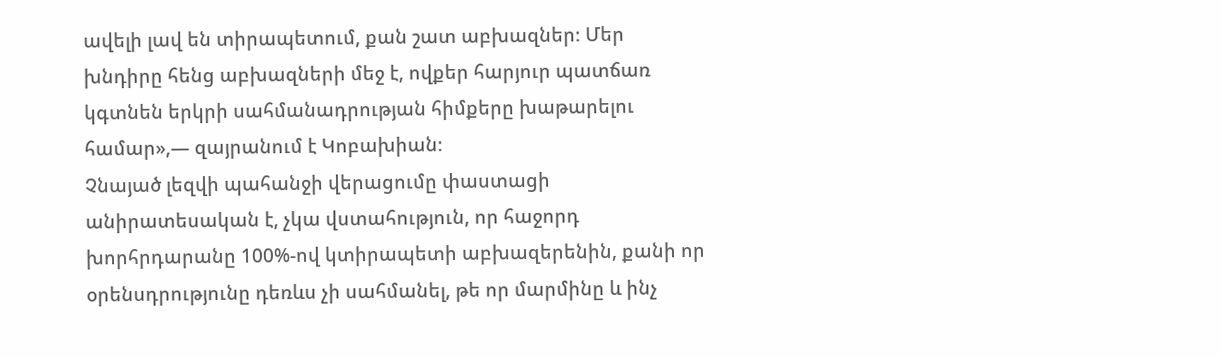ավելի լավ են տիրապետում, քան շատ աբխազներ։ Մեր խնդիրը հենց աբխազների մեջ է, ովքեր հարյուր պատճառ կգտնեն երկրի սահմանադրության հիմքերը խաթարելու համար»,— զայրանում է Կոբախիան։
Չնայած լեզվի պահանջի վերացումը փաստացի անիրատեսական է, չկա վստահություն, որ հաջորդ խորհրդարանը 100%-ով կտիրապետի աբխազերենին, քանի որ օրենսդրությունը դեռևս չի սահմանել, թե որ մարմինը և ինչ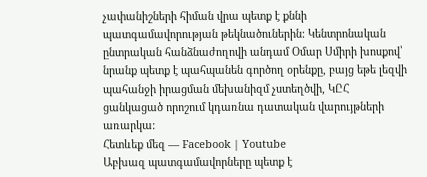չափանիշների հիման վրա պետք է քննի պատգամավորության թեկնածուներին: Կենտրոնական ընտրական հանձնաժողովի անդամ Օմար Սմիրի խոսքով՝ նրանք պետք է պահպանեն գործող օրենքը, բայց եթե լեզվի պահանջի իրացման մեխանիզմ չստեղծվի, ԿԸՀ ցանկացած որոշում կդառնա դատական վարույթների առարկա:
Հետևեք մեզ — Facebook | Youtube
Աբխազ պատգամավորները պետք է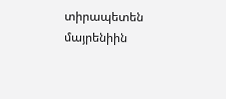տիրապետեն մայրենիին